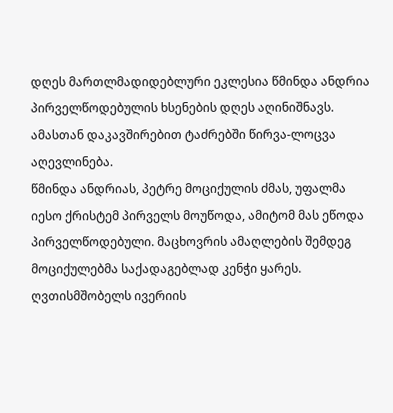დღეს მართლმადიდებლური ეკლესია წმინდა ანდრია პირველწოდებულის ხსენების დღეს აღინიშნავს. ამასთან დაკავშირებით ტაძრებში წირვა-ლოცვა აღევლინება.
წმინდა ანდრიას, პეტრე მოციქულის ძმას, უფალმა იესო ქრისტემ პირველს მოუწოდა, ამიტომ მას ეწოდა პირველწოდებული. მაცხოვრის ამაღლების შემდეგ მოციქულებმა საქადაგებლად კენჭი ყარეს. ღვთისმშობელს ივერიის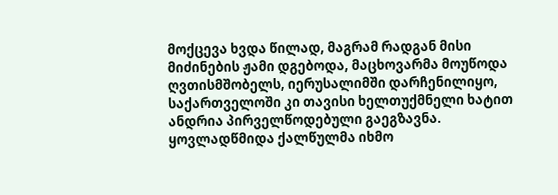მოქცევა ხვდა წილად, მაგრამ რადგან მისი მიძინების ჟამი დგებოდა, მაცხოვარმა მოუწოდა ღვთისმშობელს, იერუსალიმში დარჩენილიყო, საქართველოში კი თავისი ხელთუქმნელი ხატით ანდრია პირველწოდებული გაეგზავნა. ყოვლადწმიდა ქალწულმა იხმო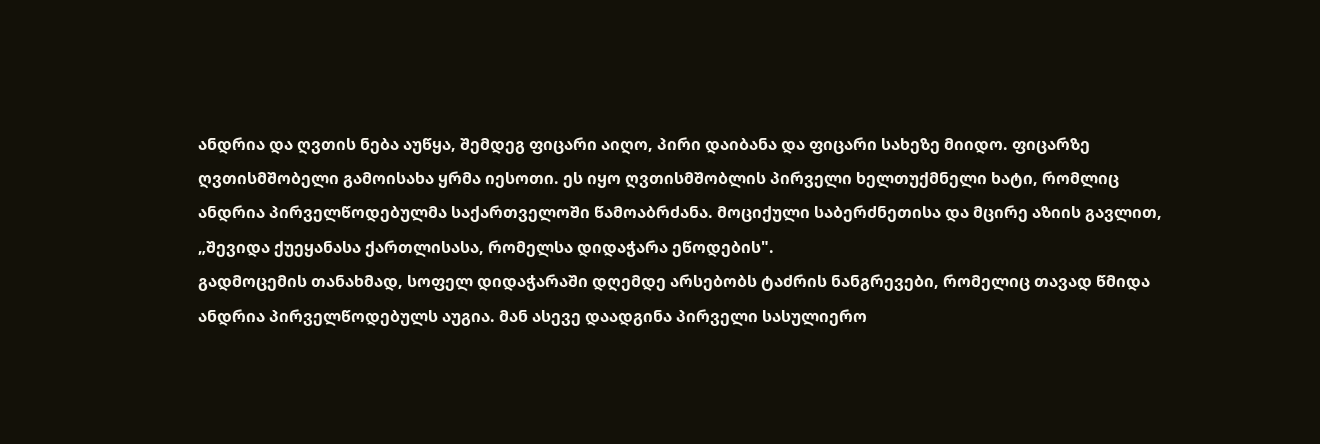ანდრია და ღვთის ნება აუწყა, შემდეგ ფიცარი აიღო, პირი დაიბანა და ფიცარი სახეზე მიიდო. ფიცარზე ღვთისმშობელი გამოისახა ყრმა იესოთი. ეს იყო ღვთისმშობლის პირველი ხელთუქმნელი ხატი, რომლიც ანდრია პირველწოდებულმა საქართველოში წამოაბრძანა. მოციქული საბერძნეთისა და მცირე აზიის გავლით, „შევიდა ქუეყანასა ქართლისასა, რომელსა დიდაჭარა ეწოდების".
გადმოცემის თანახმად, სოფელ დიდაჭარაში დღემდე არსებობს ტაძრის ნანგრევები, რომელიც თავად წმიდა ანდრია პირველწოდებულს აუგია. მან ასევე დაადგინა პირველი სასულიერო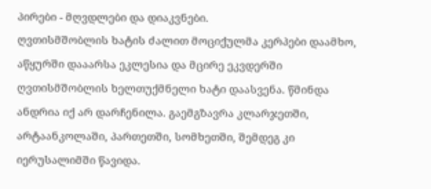პირები - მღვდლები და დიაკვნები.
ღვთისმშობლის ხატის ძალით მოციქულმა კერპები დაამხო, აწყურში დააარსა ეკლესია და მცირე ეკვდერში ღვთისმშობლის ხელთუქმნელი ხატი დაასვენა. წმინდა ანდრია იქ არ დარჩენილა. გაემგზავრა კლარჯეთში, არტაანკოლაში, პართეთში, სომხეთში, შემდეგ კი იერუსალიმში წავიდა.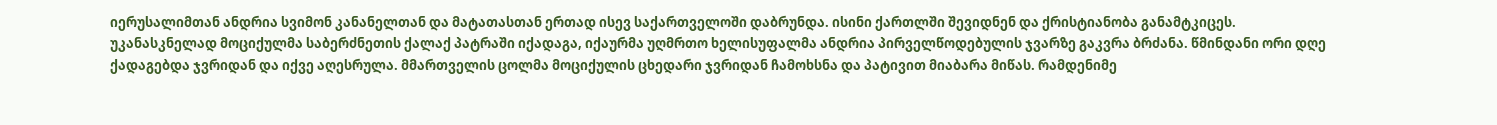იერუსალიმთან ანდრია სვიმონ კანანელთან და მატათასთან ერთად ისევ საქართველოში დაბრუნდა. ისინი ქართლში შევიდნენ და ქრისტიანობა განამტკიცეს.
უკანასკნელად მოციქულმა საბერძნეთის ქალაქ პატრაში იქადაგა, იქაურმა უღმრთო ხელისუფალმა ანდრია პირველწოდებულის ჯვარზე გაკვრა ბრძანა. წმინდანი ორი დღე ქადაგებდა ჯვრიდან და იქვე აღესრულა. მმართველის ცოლმა მოციქულის ცხედარი ჯვრიდან ჩამოხსნა და პატივით მიაბარა მიწას. რამდენიმე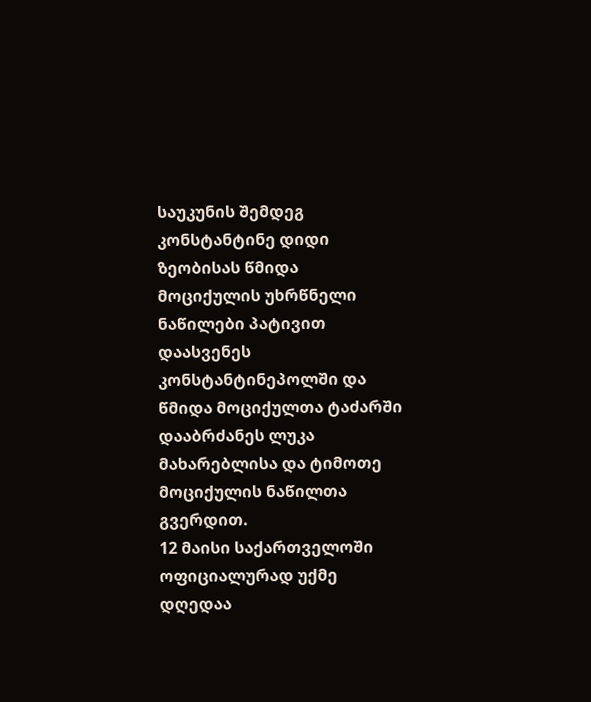საუკუნის შემდეგ კონსტანტინე დიდი ზეობისას წმიდა მოციქულის უხრწნელი ნაწილები პატივით დაასვენეს კონსტანტინეპოლში და წმიდა მოციქულთა ტაძარში დააბრძანეს ლუკა მახარებლისა და ტიმოთე მოციქულის ნაწილთა გვერდით.
12 მაისი საქართველოში ოფიციალურად უქმე დღედაა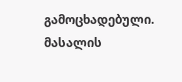გამოცხადებული.
მასალის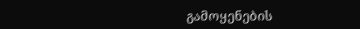გამოყენების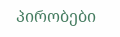პირობები